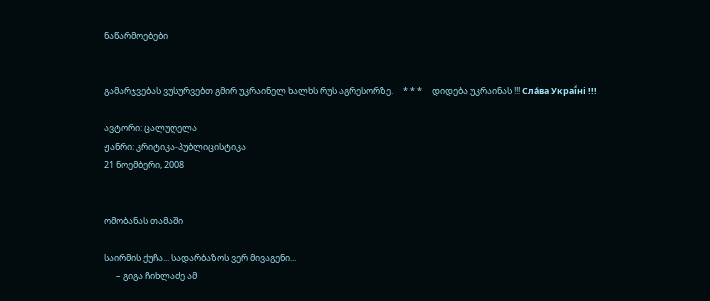ნაწარმოებები


გამარჯვებას ვუსურვებთ გმირ უკრაინელ ხალხს რუს აგრესორზე.     * * *     დიდება უკრაინას !!! Сла́ва Украї́ні !!!

ავტორი: ცალუღელა
ჟანრი: კრიტიკა-პუბლიცისტიკა
21 ნოემბერი, 2008


ომობანას თამაში

საირმის ქუჩა... სადარბაზოს ვერ მივაგენი...
      – გიგა ჩიხლაძე ამ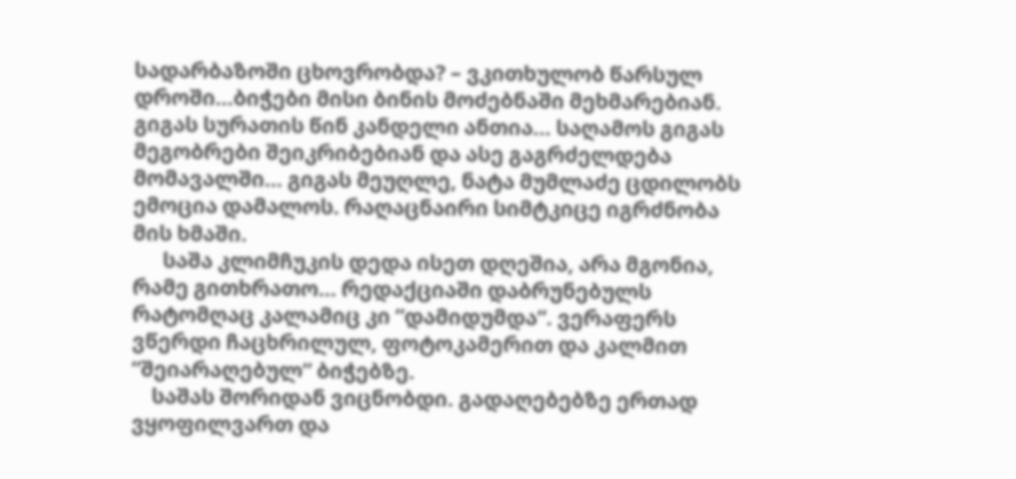სადარბაზოში ცხოვრობდა? – ვკითხულობ წარსულ დროში...ბიჭები მისი ბინის მოძებნაში მეხმარებიან. გიგას სურათის წინ კანდელი ანთია... საღამოს გიგას მეგობრები შეიკრიბებიან და ასე გაგრძელდება მომავალში... გიგას მეუღლე, ნატა მუმლაძე ცდილობს ემოცია დამალოს. რაღაცნაირი სიმტკიცე იგრძნობა მის ხმაში.
      საშა კლიმჩუკის დედა ისეთ დღეშია, არა მგონია, რამე გითხრათო... რედაქციაში დაბრუნებულს რატომღაც კალამიც კი ”დამიდუმდა”. ვერაფერს ვწერდი ჩაცხრილულ, ფოტოკამერით და კალმით ”შეიარაღებულ” ბიჭებზე.
    საშას შორიდან ვიცნობდი. გადაღებებზე ერთად ვყოფილვართ და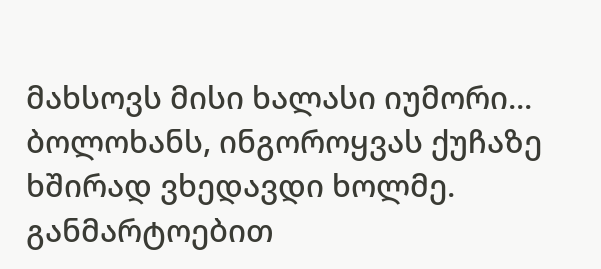მახსოვს მისი ხალასი იუმორი... ბოლოხანს, ინგოროყვას ქუჩაზე ხშირად ვხედავდი ხოლმე. განმარტოებით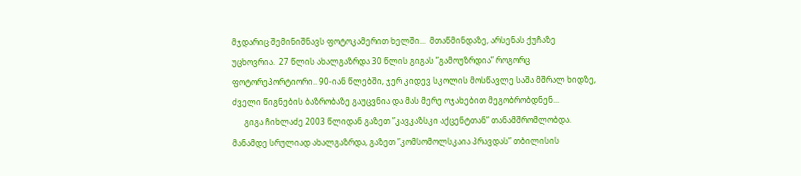მჯდარიც შემინიშნავს ფოტოკამერით ხელში...  მთაწმინდაზე, არსენას ქუჩაზე უცხოვრია.  27 წლის ახალგაზრდა 30 წლის გიგას ”გამოუზრდია” როგორც ფოტორეპორტიორი.. 90-იან წლებში, ჯერ კიდევ სკოლის მოსწავლე საშა მშრალ ხიდზე, ძველი წიგნების ბაზრობაზე გაუცვნია და მას მერე ოჯახებით მეგობრობდნენ...
      გიგა ჩიხლაძე 2003 წლიდან გაზეთ ”კავკაზსკი აქცენტთან” თანამშრომლობდა. მანამდე სრულიად ახალგაზრდა, გაზეთ ”კომსომოლსკაია პრავდას” თბილისის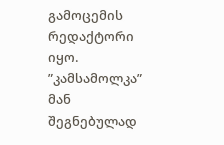გამოცემის რედაქტორი იყო. ”კამსამოლკა” მან შეგნებულად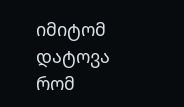იმიტომ დატოვა რომ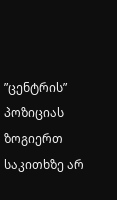”ცენტრის” პოზიციას ზოგიერთ საკითხზე არ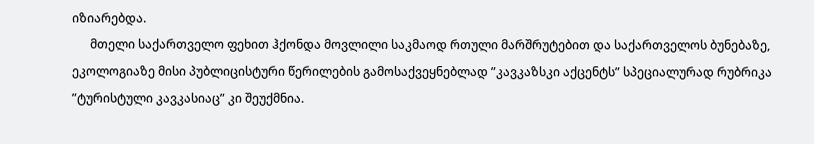იზიარებდა.
      მთელი საქართველო ფეხით ჰქონდა მოვლილი საკმაოდ რთული მარშრუტებით და საქართველოს ბუნებაზე, ეკოლოგიაზე მისი პუბლიცისტური წერილების გამოსაქვეყნებლად ”კავკაზსკი აქცენტს” სპეციალურად რუბრიკა ”ტურისტული კავკასიაც” კი შეუქმნია.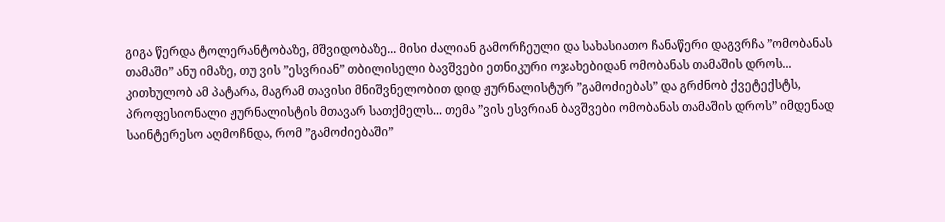გიგა წერდა ტოლერანტობაზე, მშვიდობაზე... მისი ძალიან გამორჩეული და სახასიათო ჩანაწერი დაგვრჩა ”ომობანას თამაში” ანუ იმაზე, თუ ვის ”ესვრიან” თბილისელი ბავშვები ეთნიკური ოჯახებიდან ომობანას თამაშის დროს... კითხულობ ამ პატარა, მაგრამ თავისი მნიშვნელობით დიდ ჟურნალისტურ ”გამოძიებას” და გრძნობ ქვეტექსტს, პროფესიონალი ჟურნალისტის მთავარ სათქმელს... თემა ”ვის ესვრიან ბავშვები ომობანას თამაშის დროს” იმდენად საინტერესო აღმოჩნდა, რომ ”გამოძიებაში”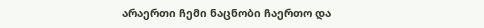არაერთი ჩემი ნაცნობი ჩაერთო და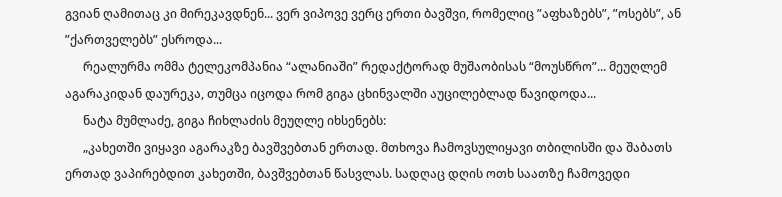გვიან ღამითაც კი მირეკავდნენ... ვერ ვიპოვე ვერც ერთი ბავშვი, რომელიც ”აფხაზებს”, ”ოსებს”, ან ”ქართველებს” ესროდა...
      რეალურმა ომმა ტელეკომპანია “ალანიაში” რედაქტორად მუშაობისას “მოუსწრო”... მეუღლემ აგარაკიდან დაურეკა, თუმცა იცოდა რომ გიგა ცხინვალში აუცილებლად წავიდოდა...
      ნატა მუმლაძე, გიგა ჩიხლაძის მეუღლე იხსენებს:
      „კახეთში ვიყავი აგარაკზე ბავშვებთან ერთად. მთხოვა ჩამოვსულიყავი თბილისში და შაბათს ერთად ვაპირებდით კახეთში, ბავშვებთან წასვლას. სადღაც დღის ოთხ საათზე ჩამოვედი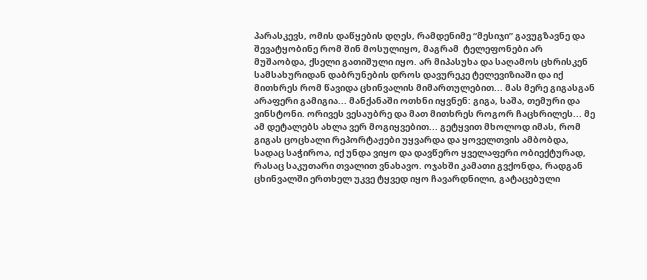პარასკევს, ომის დაწყების დღეს, რამდენიმე “მესიჯი” გავუგზავნე და შევატყობინე რომ შინ მოსულიყო, მაგრამ  ტელეფონები არ მუშაობდა, ქსელი გათიშული იყო. არ მიპასუხა და საღამოს ცხრისკენ სამსახურიდან დაბრუნების დროს დავურეკე ტელევიზიაში და იქ მითხრეს რომ წავიდა ცხინვალის მიმართულებით... მას მერე გიგასგან არაფერი გამიგია... მანქანაში ოთხნი იყვნენ: გიგა, საშა, თემური და ვინსტონი. ორივეს ვესაუბრე და მათ მითხრეს როგორ ჩაცხრილეს... მე ამ დეტალებს ახლა ვერ მოგიყვებით... გეტყვით მხოლოდ იმას, რომ გიგას ცოცხალი რეპორტაჟები უყვარდა და ყოველთვის ამბობდა, სადაც საჭიროა, იქ უნდა ვიყო და დავწერო ყველაფერი ობიექტურად, რასაც საკუთარი თვალით ვნახავო. ოჯახში კამათი გვქონდა, რადგან ცხინვალში ერთხელ უკვე ტყვედ იყო ჩავარდნილი, გატაცებული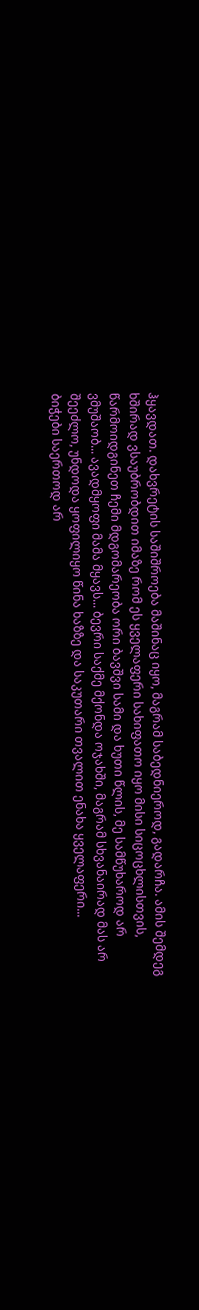ჰყავდათ. დახვრეტის საშიშროება მაშინაც იყო, მაგრამ საბედნიეროდ, გადარჩა. ამის შემდეგ ხშირად ვსაუბრობდით იმაზე რომ ეს ყველაფერი სახიფათო იყო მისი სიცოცხლისთვის, წარმოიდგინეთ ჩემი მდგომარეობა ორი ბავშვი სამი და ხუთი წლის, მე სამწუხაროდ არ ვმუშაობ... ავადმყოფი მამა მყავს... ბევრი საქმე მქონდა ოჯახში, მაგრამ სხვანაირად მას არ შეეძლო, უნდოდა ყოფილიყო წინა ხაზზე და საკუთარი თვალით ენახა ყველაფერი...
ბიჭები საერთოდ არ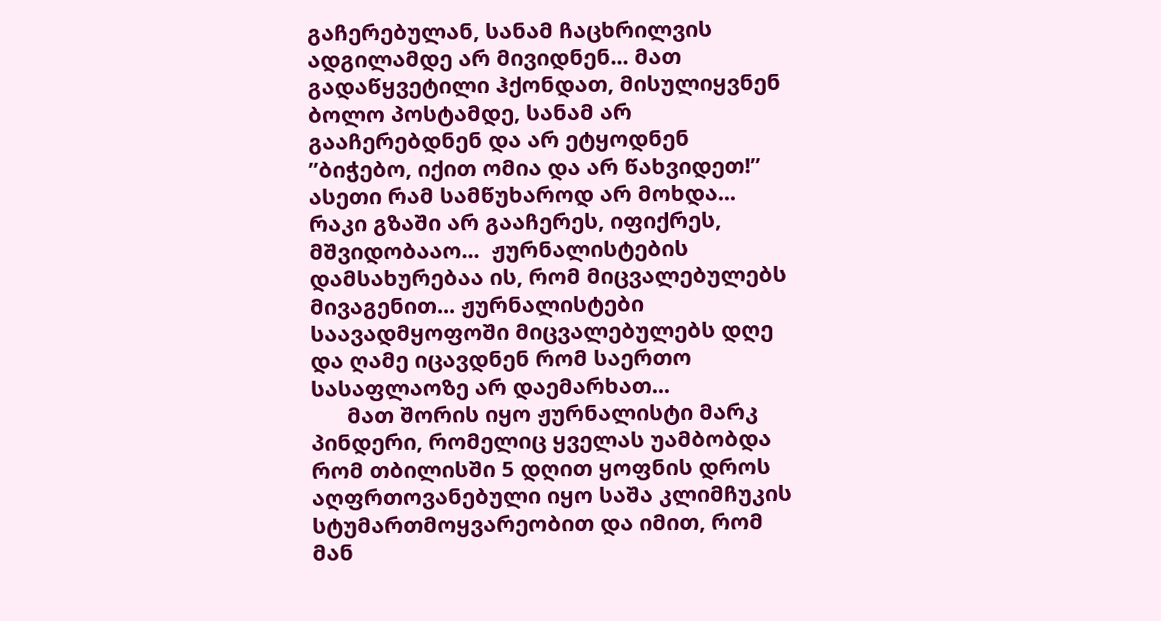გაჩერებულან, სანამ ჩაცხრილვის ადგილამდე არ მივიდნენ... მათ გადაწყვეტილი ჰქონდათ, მისულიყვნენ ბოლო პოსტამდე, სანამ არ გააჩერებდნენ და არ ეტყოდნენ ”ბიჭებო, იქით ომია და არ წახვიდეთ!” ასეთი რამ სამწუხაროდ არ მოხდა... რაკი გზაში არ გააჩერეს, იფიქრეს, მშვიდობააო...  ჟურნალისტების დამსახურებაა ის, რომ მიცვალებულებს მივაგენით... ჟურნალისტები საავადმყოფოში მიცვალებულებს დღე და ღამე იცავდნენ რომ საერთო სასაფლაოზე არ დაემარხათ...
      მათ შორის იყო ჟურნალისტი მარკ პინდერი, რომელიც ყველას უამბობდა რომ თბილისში 5 დღით ყოფნის დროს აღფრთოვანებული იყო საშა კლიმჩუკის სტუმართმოყვარეობით და იმით, რომ მან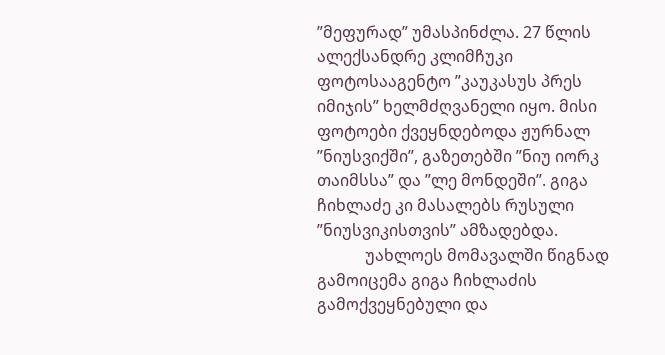”მეფურად” უმასპინძლა. 27 წლის ალექსანდრე კლიმჩუკი ფოტოსააგენტო ”კაუკასუს პრეს იმიჯის” ხელმძღვანელი იყო. მისი ფოტოები ქვეყნდებოდა ჟურნალ ”ნიუსვიქში”, გაზეთებში ”ნიუ იორკ თაიმსსა” და ”ლე მონდეში”. გიგა ჩიხლაძე კი მასალებს რუსული ”ნიუსვიკისთვის” ამზადებდა.
            უახლოეს მომავალში წიგნად გამოიცემა გიგა ჩიხლაძის გამოქვეყნებული და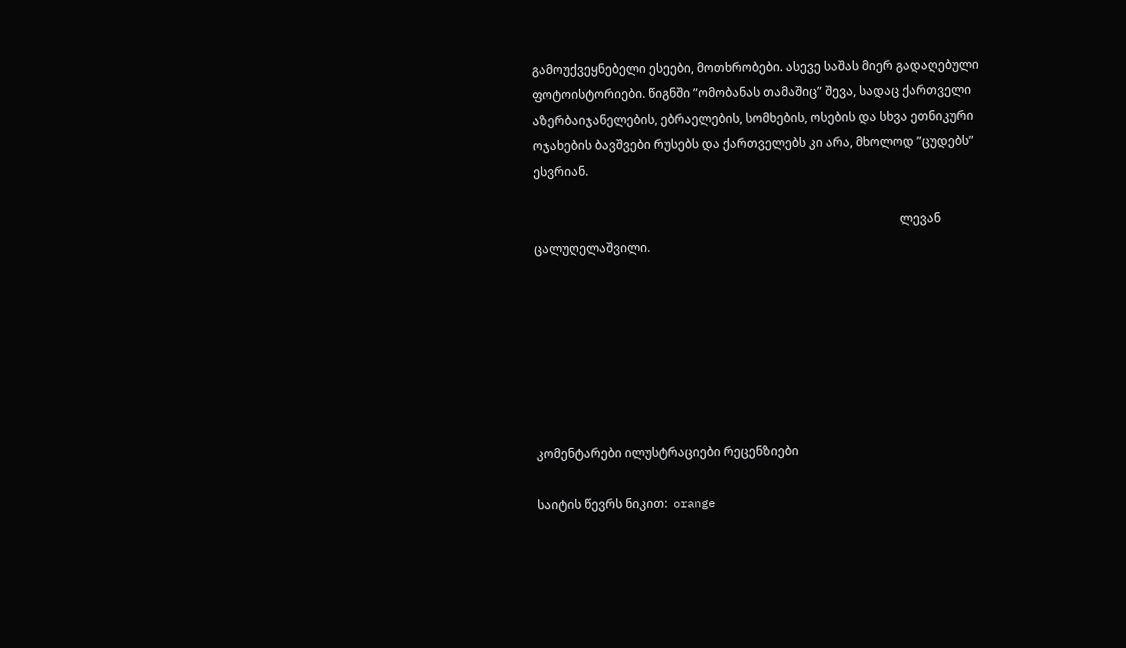გამოუქვეყნებელი ესეები, მოთხრობები. ასევე საშას მიერ გადაღებული ფოტოისტორიები. წიგნში ”ომობანას თამაშიც” შევა, სადაც ქართველი აზერბაიჯანელების, ებრაელების, სომხების, ოსების და სხვა ეთნიკური ოჯახების ბავშვები რუსებს და ქართველებს კი არა, მხოლოდ ”ცუდებს” ესვრიან.

                                                                                                                          ლევან ცალუღელაშვილი.







კომენტარები ილუსტრაციები რეცენზიები

საიტის წევრს ნიკით:  orange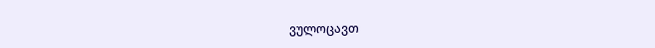ვულოცავთ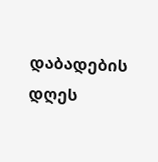დაბადების დღეს